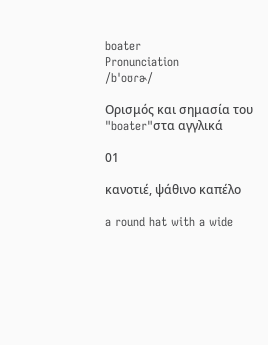boater
Pronunciation
/bˈoʊɾɚ/

Ορισμός και σημασία του "boater"στα αγγλικά

01

κανοτιέ, ψάθινο καπέλο

a round hat with a wide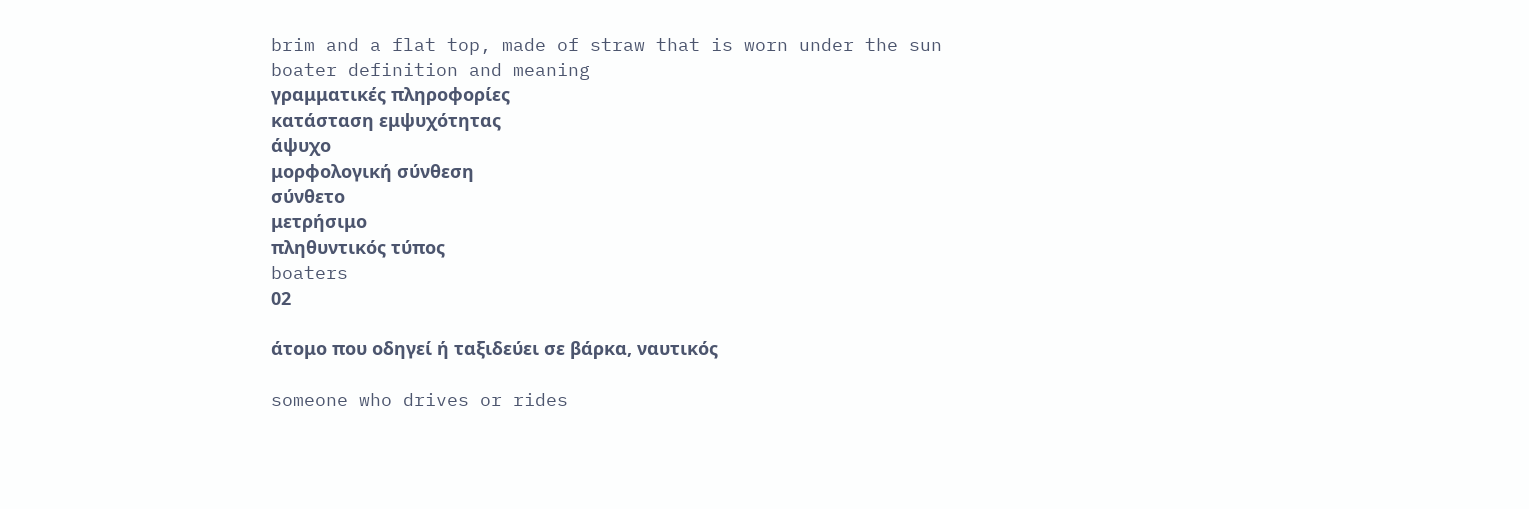brim and a flat top, made of straw that is worn under the sun
boater definition and meaning
γραμματικές πληροφορίες
κατάσταση εμψυχότητας
άψυχο
μορφολογική σύνθεση
σύνθετο
μετρήσιμο
πληθυντικός τύπος
boaters
02

άτομο που οδηγεί ή ταξιδεύει σε βάρκα, ναυτικός

someone who drives or rides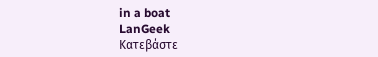in a boat
LanGeek
Κατεβάστε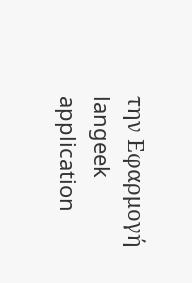την Εφαρμογή
langeek application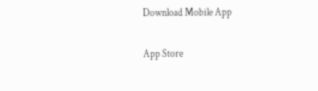Download Mobile App

App Store